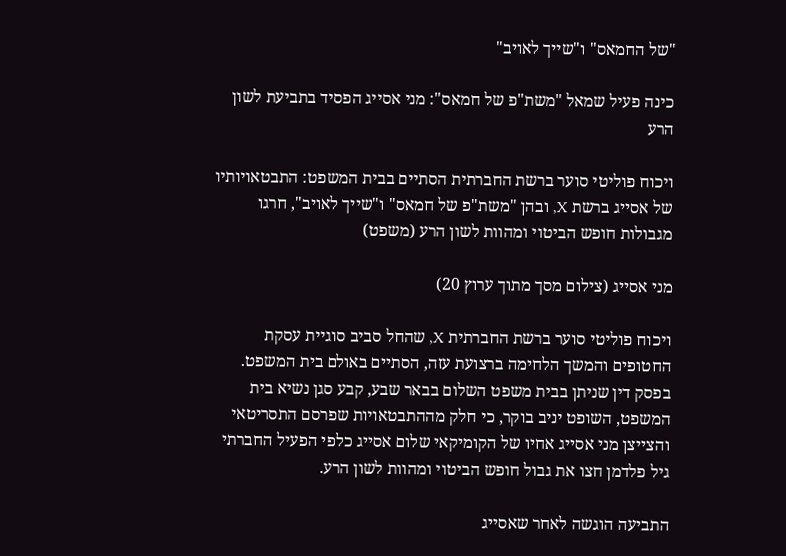"של החמאס" ו"שייך לאויב"

כינה פעיל שמאל "משת"פ של חמאס": מני אסייג הפסיד בתביעת לשון הרע

ויכוח פוליטי סוער ברשת החברתית הסתיים בבית המשפט: התבטאויותיו של אסייג ברשת X, ובהן "משת"פ של חמאס" ו"שייך לאויב", חרגו מגבולות חופש הביטוי ומהוות לשון הרע (משפט)

מני אסייג (צילום מסך מתוך ערוץ 20)

ויכוח פוליטי סוער ברשת החברתית X, שהחל סביב סוגיית עסקת החטופים והמשך הלחימה ברצועת עזה, הסתיים באולם בית המשפט. בפסק דין שניתן בבית משפט השלום בבאר שבע, קבע סגן נשיא בית המשפט, השופט יניב בוקר, כי חלק מההתבטאויות שפרסם התסריטאי והצייצן מני אסייג אחיו של הקומיקאי שלום אסייג כלפי הפעיל החברתי גיל פלדמן חצו את גבול חופש הביטוי ומהוות לשון הרע.

התביעה הוגשה לאחר שאסייג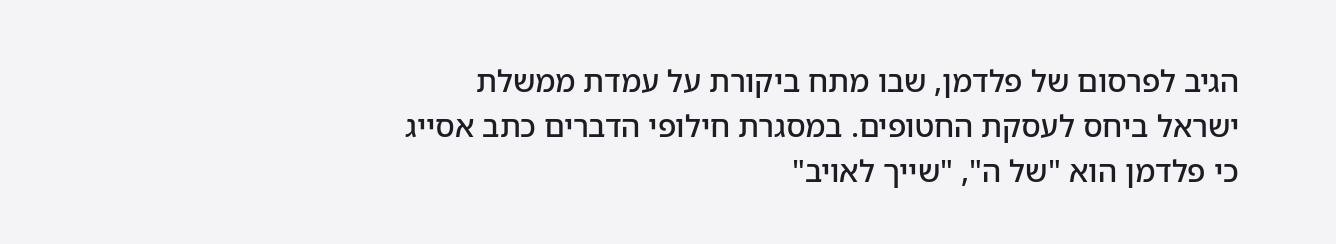הגיב לפרסום של פלדמן, שבו מתח ביקורת על עמדת ממשלת ישראל ביחס לעסקת החטופים. במסגרת חילופי הדברים כתב אסייג כי פלדמן הוא "של ה", "שייך לאויב"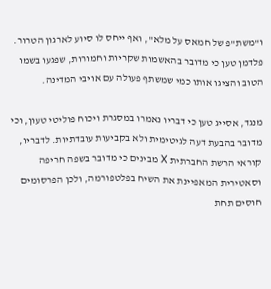ו"משת"פ של חמאס על מלא", ואף ייחס לו סיוע לארגון הטרור. פלדמן טען כי מדובר בהאשמות שקריות וחמורות, שפגעו בשמו הטוב והציגו אותו כמי שמשתף פעולה עם אויבי המדינה.

מנגד, אסייג טען כי דבריו נאמרו במסגרת ויכוח פוליטי טעון, וכי מדובר בהבעת דעה לגיטימית ולא בקביעות עובדתיות. לדבריו, קוראי הרשת החברתית X מבינים כי מדובר בשפה חריפה וסאטירית המאפיינת את השיח בפלטפורמה, ולכן הפרסומים חוסים תחת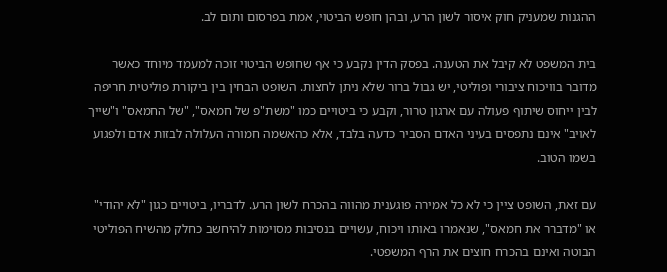ההגנות שמעניק חוק איסור לשון הרע, ובהן חופש הביטוי, אמת בפרסום ותום לב.

בית המשפט לא קיבל את הטענה. בפסק הדין נקבע כי אף שחופש הביטוי זוכה למעמד מיוחד כאשר מדובר בוויכוח ציבורי ופוליטי, יש גבול ברור שלא ניתן לחצות. השופט הבחין בין ביקורת פוליטית חריפה לבין ייחוס שיתוף פעולה עם ארגון טרור, וקבע כי ביטויים כמו "משת"פ של חמאס", "של החמאס" ו"שייך לאויב" אינם נתפסים בעיני האדם הסביר כדעה בלבד, אלא כהאשמה חמורה העלולה לבזות אדם ולפגוע בשמו הטוב.

עם זאת, השופט ציין כי לא כל אמירה פוגענית מהווה בהכרח לשון הרע. לדבריו, ביטויים כגון "לא יהודי" או "מדברר את חמאס", שנאמרו באותו ויכוח, עשויים בנסיבות מסוימות להיחשב כחלק מהשיח הפוליטי הבוטה ואינם בהכרח חוצים את הרף המשפטי.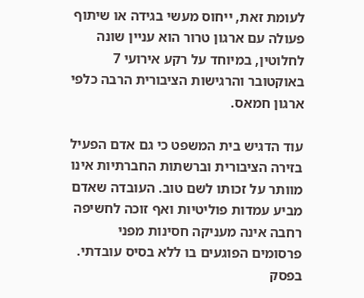לעומת זאת, ייחוס מעשי בגידה או שיתוף פעולה עם ארגון טרור הוא עניין שונה לחלוטין, במיוחד על רקע אירועי 7 באוקטובר והרגישות הציבורית הרבה כלפי ארגון חמאס.

עוד הדגיש בית המשפט כי גם אדם הפעיל בזירה הציבורית וברשתות החברתיות אינו מוותר על זכותו לשם טוב. העובדה שאדם מביע עמדות פוליטיות ואף זוכה לחשיפה רחבה אינה מעניקה חסינות מפני פרסומים הפוגעים בו ללא בסיס עובדתי. בפסק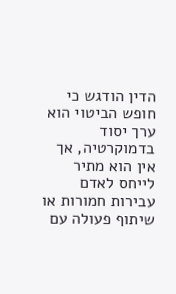הדין הודגש כי חופש הביטוי הוא ערך יסוד בדמוקרטיה, אך אין הוא מתיר לייחס לאדם עבירות חמורות או שיתוף פעולה עם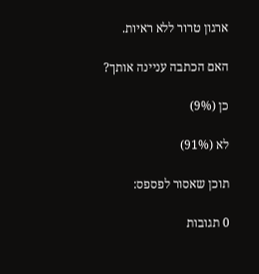ארגון טרור ללא ראיות.

האם הכתבה עניינה אותך?

כן (9%)

לא (91%)

תוכן שאסור לפספס:

0 תגובות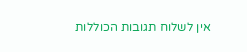אין לשלוח תגובות הכוללות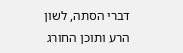דברי הסתה, לשון הרע ותוכן החורג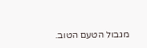מגבול הטעם הטוב.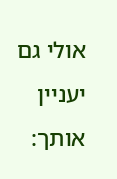אולי גם יעניין אותך: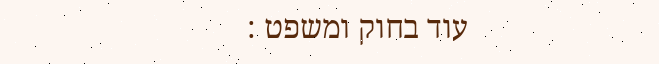עוד בחוק ומשפט :